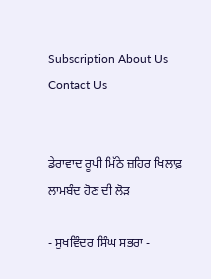Subscription About Us Contact Us


ਡੇਰਾਵਾਦ ਰੂਪੀ ਮਿੱਠੇ ਜ਼ਹਿਰ ਖਿਲਾਫ਼ ਲਾਮਬੰਦ ਹੋਣ ਦੀ ਲੋੜ

- ਸੁਖਵਿੰਦਰ ਸਿੰਘ ਸਭਰਾ -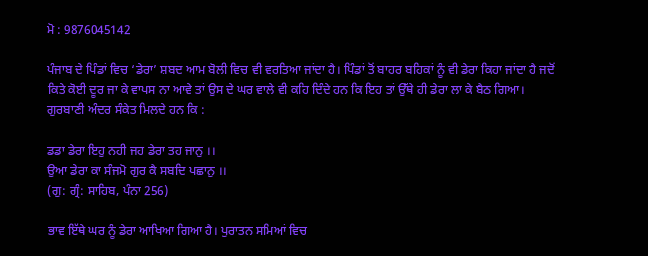ਮੋ : 9876045142

ਪੰਜਾਬ ਦੇ ਪਿੰਡਾਂ ਵਿਚ ‘ਡੇਰਾ’ ਸ਼ਬਦ ਆਮ ਬੋਲੀ ਵਿਚ ਵੀ ਵਰਤਿਆ ਜਾਂਦਾ ਹੈ। ਪਿੰਡਾਂ ਤੋਂ ਬਾਹਰ ਬਹਿਕਾਂ ਨੂੰ ਵੀ ਡੇਰਾ ਕਿਹਾ ਜਾਂਦਾ ਹੈ ਜਦੋਂ ਕਿਤੇ ਕੋਈ ਦੂਰ ਜਾ ਕੇ ਵਾਪਸ ਨਾ ਆਵੇ ਤਾਂ ਉਸ ਦੇ ਘਰ ਵਾਲੇ ਵੀ ਕਹਿ ਦਿੰਦੇ ਹਨ ਕਿ ਇਹ ਤਾਂ ਉੱਥੇ ਹੀ ਡੇਰਾ ਲਾ ਕੇ ਬੈਠ ਗਿਆ। ਗੁਰਬਾਣੀ ਅੰਦਰ ਸੰਕੇਤ ਮਿਲਦੇ ਹਨ ਕਿ :

ਡਡਾ ਡੇਰਾ ਇਹੁ ਨਹੀ ਜਹ ਡੇਰਾ ਤਹ ਜਾਨੁ ।।
ਉਆ ਡੇਰਾ ਕਾ ਸੰਜਮੋ ਗੁਰ ਕੈ ਸਬਦਿ ਪਛਾਨੁ ।।
(ਗੁ: ਗ੍ਰੰ: ਸਾਹਿਬ, ਪੰਨਾ 256)

ਭਾਵ ਇੱਥੇ ਘਰ ਨੂੰ ਡੇਰਾ ਆਖਿਆ ਗਿਆ ਹੈ। ਪੁਰਾਤਨ ਸਮਿਆਂ ਵਿਚ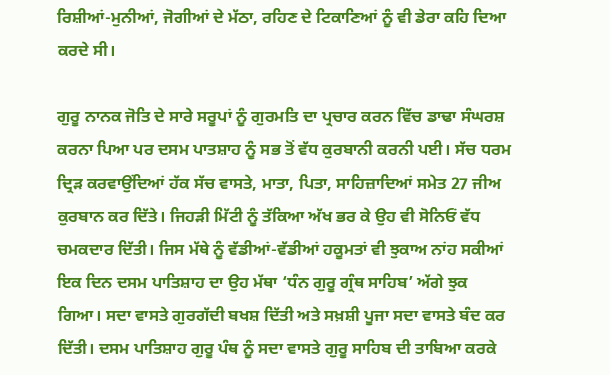ਰਿਸ਼ੀਆਂ-ਮੁਨੀਆਂ, ਜੋਗੀਆਂ ਦੇ ਮੱਠਾ, ਰਹਿਣ ਦੇ ਟਿਕਾਣਿਆਂ ਨੂੰ ਵੀ ਡੇਰਾ ਕਹਿ ਦਿਆ ਕਰਦੇ ਸੀ।

ਗੁਰੂ ਨਾਨਕ ਜੋਤਿ ਦੇ ਸਾਰੇ ਸਰੂਪਾਂ ਨੂੰ ਗੁਰਮਤਿ ਦਾ ਪ੍ਰਚਾਰ ਕਰਨ ਵਿੱਚ ਡਾਢਾ ਸੰਘਰਸ਼ ਕਰਨਾ ਪਿਆ ਪਰ ਦਸਮ ਪਾਤਸ਼ਾਹ ਨੂੰ ਸਭ ਤੋਂ ਵੱਧ ਕੁਰਬਾਨੀ ਕਰਨੀ ਪਈ। ਸੱਚ ਧਰਮ ਦ੍ਰਿੜ ਕਰਵਾਉਂਦਿਆਂ ਹੱਕ ਸੱਚ ਵਾਸਤੇ, ਮਾਤਾ, ਪਿਤਾ, ਸਾਹਿਜ਼ਾਦਿਆਂ ਸਮੇਤ 27 ਜੀਅ ਕੁਰਬਾਨ ਕਰ ਦਿੱਤੇ। ਜਿਹੜੀ ਮਿੱਟੀ ਨੂੰ ਤੱਕਿਆ ਅੱਖ ਭਰ ਕੇ ਉਹ ਵੀ ਸੋਨਿਓਂ ਵੱਧ ਚਮਕਦਾਰ ਦਿੱਤੀ। ਜਿਸ ਮੱਥੇ ਨੂੰ ਵੱਡੀਆਂ-ਵੱਡੀਆਂ ਹਕੂਮਤਾਂ ਵੀ ਝੁਕਾਅ ਨਾਂਹ ਸਕੀਆਂ ਇਕ ਦਿਨ ਦਸਮ ਪਾਤਿਸ਼ਾਹ ਦਾ ਉਹ ਮੱਥਾ ‘ਧੰਨ ਗੁਰੂ ਗ੍ਰੰਥ ਸਾਹਿਬ’ ਅੱਗੇ ਝੁਕ ਗਿਆ। ਸਦਾ ਵਾਸਤੇ ਗੁਰਗੱਦੀ ਬਖਸ਼ ਦਿੱਤੀ ਅਤੇ ਸਖ਼ਸ਼ੀ ਪੂਜਾ ਸਦਾ ਵਾਸਤੇ ਬੰਦ ਕਰ ਦਿੱਤੀ। ਦਸਮ ਪਾਤਿਸ਼ਾਹ ਗੁਰੂ ਪੰਥ ਨੂੰ ਸਦਾ ਵਾਸਤੇ ਗੁਰੂ ਸਾਹਿਬ ਦੀ ਤਾਬਿਆ ਕਰਕੇ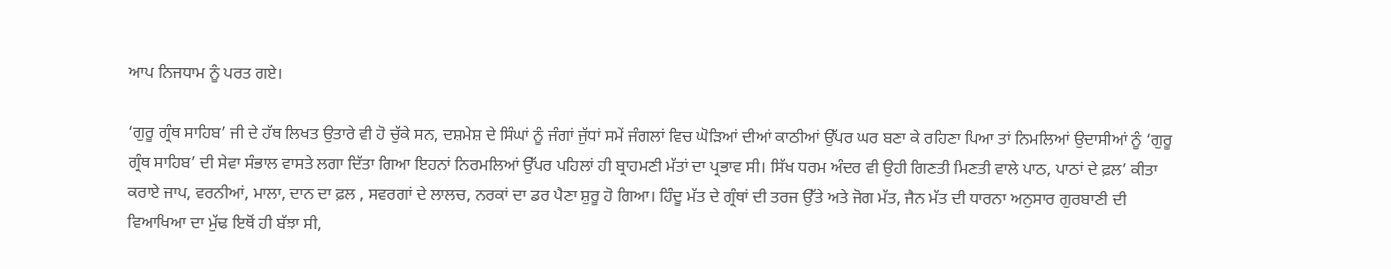ਆਪ ਨਿਜਧਾਮ ਨੂੰ ਪਰਤ ਗਏ।

‘ਗੁਰੂ ਗ੍ਰੰਥ ਸਾਹਿਬ’ ਜੀ ਦੇ ਹੱਥ ਲਿਖਤ ਉਤਾਰੇ ਵੀ ਹੋ ਚੁੱਕੇ ਸਨ, ਦਸ਼ਮੇਸ਼ ਦੇ ਸਿੰਘਾਂ ਨੂੰ ਜੰਗਾਂ ਜੁੱਧਾਂ ਸਮੇਂ ਜੰਗਲਾਂ ਵਿਚ ਘੋੜਿਆਂ ਦੀਆਂ ਕਾਠੀਆਂ ਉੱਪਰ ਘਰ ਬਣਾ ਕੇ ਰਹਿਣਾ ਪਿਆ ਤਾਂ ਨਿਮਲਿਆਂ ਉਦਾਸੀਆਂ ਨੂੰ ‘ਗੁਰੂ ਗ੍ਰੰਥ ਸਾਹਿਬ’ ਦੀ ਸੇਵਾ ਸੰਭਾਲ ਵਾਸਤੇ ਲਗਾ ਦਿੱਤਾ ਗਿਆ ਇਹਨਾਂ ਨਿਰਮਲਿਆਂ ਉੱਪਰ ਪਹਿਲਾਂ ਹੀ ਬ੍ਰਾਹਮਣੀ ਮੱਤਾਂ ਦਾ ਪ੍ਰਭਾਵ ਸੀ। ਸਿੱਖ ਧਰਮ ਅੰਦਰ ਵੀ ਉਹੀ ਗਿਣਤੀ ਮਿਣਤੀ ਵਾਲੇ ਪਾਠ, ਪਾਠਾਂ ਦੇ ਫ਼ਲ’ ਕੀਤਾ ਕਰਾਏ ਜਾਪ, ਵਰਨੀਆਂ, ਮਾਲਾ, ਦਾਨ ਦਾ ਫ਼ਲ , ਸਵਰਗਾਂ ਦੇ ਲਾਲਚ, ਨਰਕਾਂ ਦਾ ਡਰ ਪੈਣਾ ਸ਼ੁਰੂ ਹੋ ਗਿਆ। ਹਿੰਦੂ ਮੱਤ ਦੇ ਗ੍ਰੰਥਾਂ ਦੀ ਤਰਜ ਉੱਤੇ ਅਤੇ ਜੋਗ ਮੱਤ, ਜੈਨ ਮੱਤ ਦੀ ਧਾਰਨਾ ਅਨੁਸਾਰ ਗੁਰਬਾਣੀ ਦੀ ਵਿਆਖਿਆ ਦਾ ਮੁੱਢ ਇਥੋਂ ਹੀ ਬੱਝਾ ਸੀ,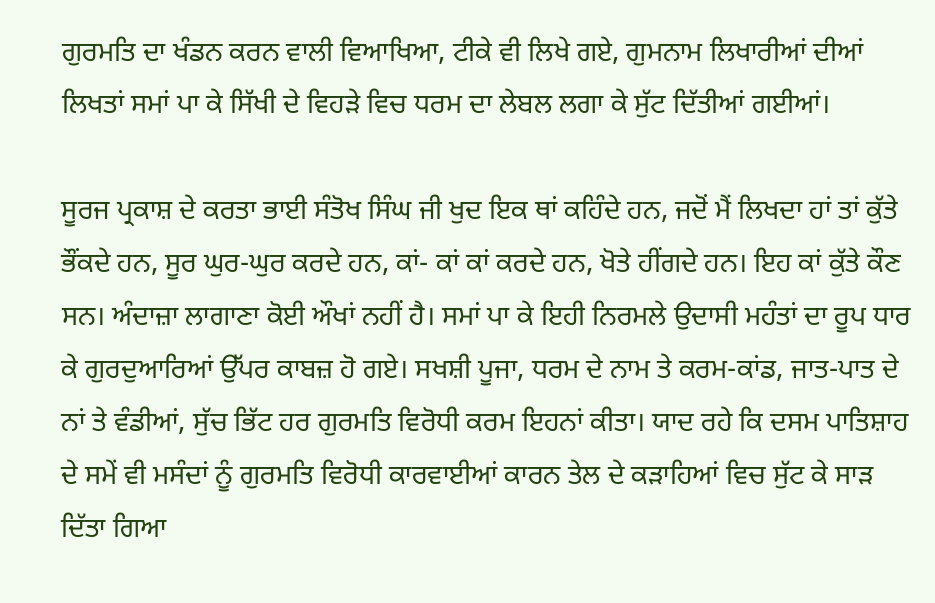ਗੁਰਮਤਿ ਦਾ ਖੰਡਨ ਕਰਨ ਵਾਲੀ ਵਿਆਖਿਆ, ਟੀਕੇ ਵੀ ਲਿਖੇ ਗਏ, ਗੁਮਨਾਮ ਲਿਖਾਰੀਆਂ ਦੀਆਂ ਲਿਖਤਾਂ ਸਮਾਂ ਪਾ ਕੇ ਸਿੱਖੀ ਦੇ ਵਿਹੜੇ ਵਿਚ ਧਰਮ ਦਾ ਲੇਬਲ ਲਗਾ ਕੇ ਸੁੱਟ ਦਿੱਤੀਆਂ ਗਈਆਂ।

ਸੂਰਜ ਪ੍ਰਕਾਸ਼ ਦੇ ਕਰਤਾ ਭਾਈ ਸੰਤੋਖ ਸਿੰਘ ਜੀ ਖੁਦ ਇਕ ਥਾਂ ਕਹਿੰਦੇ ਹਨ, ਜਦੋਂ ਮੈਂ ਲਿਖਦਾ ਹਾਂ ਤਾਂ ਕੁੱਤੇ ਭੌਂਕਦੇ ਹਨ, ਸੂਰ ਘੁਰ-ਘੁਰ ਕਰਦੇ ਹਨ, ਕਾਂ- ਕਾਂ ਕਾਂ ਕਰਦੇ ਹਨ, ਖੋਤੇ ਹੀਂਗਦੇ ਹਨ। ਇਹ ਕਾਂ ਕੁੱਤੇ ਕੌਣ ਸਨ। ਅੰਦਾਜ਼ਾ ਲਾਗਾਣਾ ਕੋਈ ਔਖਾਂ ਨਹੀਂ ਹੈ। ਸਮਾਂ ਪਾ ਕੇ ਇਹੀ ਨਿਰਮਲੇ ਉਦਾਸੀ ਮਹੰਤਾਂ ਦਾ ਰੂਪ ਧਾਰ ਕੇ ਗੁਰਦੁਆਰਿਆਂ ਉੱਪਰ ਕਾਬਜ਼ ਹੋ ਗਏ। ਸਖਸ਼ੀ ਪੂਜਾ, ਧਰਮ ਦੇ ਨਾਮ ਤੇ ਕਰਮ-ਕਾਂਡ, ਜਾਤ-ਪਾਤ ਦੇ ਨਾਂ ਤੇ ਵੰਡੀਆਂ, ਸੁੱਚ ਭਿੱਟ ਹਰ ਗੁਰਮਤਿ ਵਿਰੋਧੀ ਕਰਮ ਇਹਨਾਂ ਕੀਤਾ। ਯਾਦ ਰਹੇ ਕਿ ਦਸਮ ਪਾਤਿਸ਼ਾਹ ਦੇ ਸਮੇਂ ਵੀ ਮਸੰਦਾਂ ਨੂੰ ਗੁਰਮਤਿ ਵਿਰੋਧੀ ਕਾਰਵਾਈਆਂ ਕਾਰਨ ਤੇਲ ਦੇ ਕੜਾਹਿਆਂ ਵਿਚ ਸੁੱਟ ਕੇ ਸਾੜ ਦਿੱਤਾ ਗਿਆ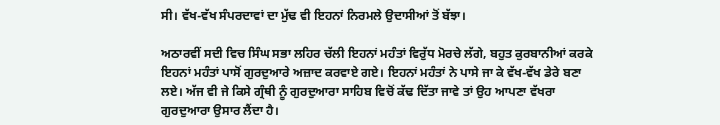ਸੀ। ਵੱਖ-ਵੱਖ ਸੰਪਰਦਾਵਾਂ ਦਾ ਮੁੱਢ ਵੀ ਇਹਨਾਂ ਨਿਰਮਲੇ ਉਦਾਸੀਆਂ ਤੋਂ ਬੱਝਾ।

ਅਠਾਰਵੀਂ ਸਦੀ ਵਿਚ ਸਿੰਘ ਸਭਾ ਲਹਿਰ ਚੱਲੀ ਇਹਨਾਂ ਮਹੰਤਾਂ ਵਿਰੁੱਧ ਮੋਰਚੇ ਲੱਗੇ, ਬਹੁਤ ਕੁਰਬਾਨੀਆਂ ਕਰਕੇ ਇਹਨਾਂ ਮਹੰਤਾਂ ਪਾਸੋਂ ਗੁਰਦੁਆਰੇ ਅਜ਼ਾਦ ਕਰਵਾਏ ਗਏ। ਇਹਨਾਂ ਮਹੰਤਾਂ ਨੇ ਪਾਸੇ ਜਾ ਕੇ ਵੱਖ-ਵੱਖ ਡੇਰੇ ਬਣਾ ਲਏ। ਅੱਜ ਵੀ ਜੇ ਕਿਸੇ ਗ੍ਰੰਥੀ ਨੂੰ ਗੁਰਦੁਆਰਾ ਸਾਹਿਬ ਵਿਚੋਂ ਕੱਢ ਦਿੱਤਾ ਜਾਵੇ ਤਾਂ ਉਹ ਆਪਣਾ ਵੱਖਰਾ ਗੁਰਦੁਆਰਾ ਉਸਾਰ ਲੈਂਦਾ ਹੈ।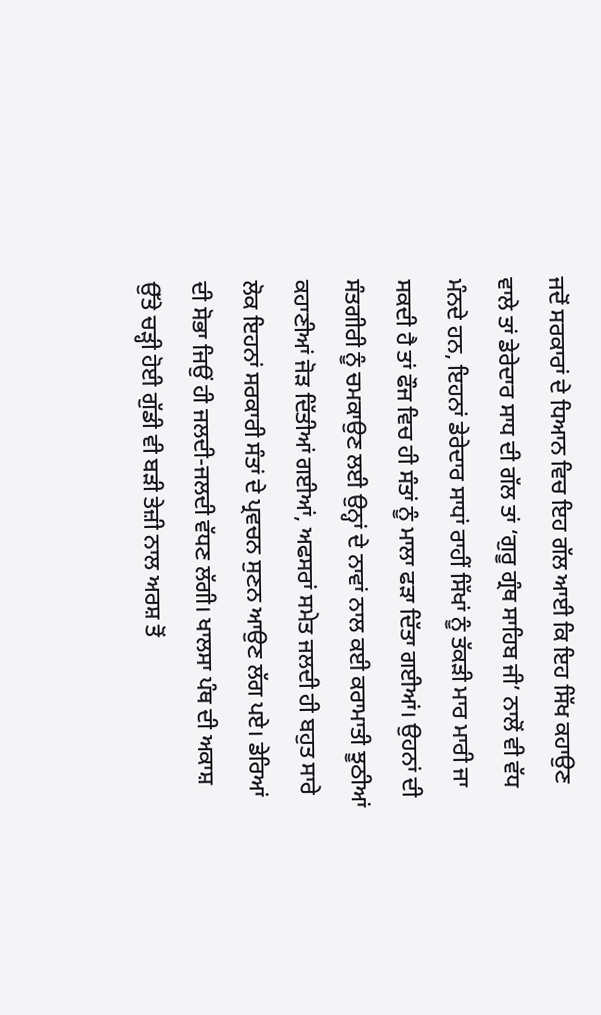ਜਦੋਂ ਸਰਕਾਰਾਂ ਦੇ ਧਿਆਨ ਵਿਚ ਇਹ ਗੱਲ ਆਈ ਕਿ ਇਹ ਸਿੱਖ ਕਹਾਉਣ ਵਾਲੇ ਤਾਂ ਡੇਰੇਦਾਰ ਸਾਧ ਦੀ ਗੱਲ ਤਾਂ ‘ਗੁਰੂ ਗ੍ਰੰਥ ਸਾਹਿਬ ਜੀ’ ਨਾਲੋਂ ਵੀ ਵੱਧ ਮੰਨਦੇ ਹਨ, ਇਹਨਾਂ ਡੇਰੇਦਾਰ ਸਾਧਾਂ ਰਾਹੀਂ ਸਿੱਖਾਂ ਨੂੰ ਤੱਕੜੀ ਮਾਰ ਮਾਰੀ ਜਾ ਸਕਦੀ ਹੈ ਤਾਂ ਫੌਜ ਵਿਚ ਹੀ ਸੰਤਾਂ ਨੂੰ ਮਾਲਾ ਫੜਾ ਦਿੱਤਾ ਗਈਆਂ। ਉਹਨਾਂ ਦੀ ਸੰਤਗੀਰੀ ਨੂੰ ਚਮਕਾਉਣ ਲਈ ਉਨ੍ਹਾਂ ਦੇ ਨਾਵਾਂ ਨਾਲ ਕਈ ਕਰਾਮਾਤੀ ਝੂਠੀਆਂ ਕਹਾਣੀਆਂ ਜੋੜ ਦਿੱਤੀਆਂ ਗਈਆਂ, ਅਫਸਰਾਂ ਸਮੇਤ ਜਲਦੀ ਹੀ ਬਹੁਤ ਸਾਰੇ ਲੋਕ ਇਹਨਾਂ ਸਰਕਾਰੀ ਸੰਤਾਂ ਦੇ ਪ੍ਰਵਚਨ ਸੁਣਨ ਆਉਣ ਲੱਗ ਪਏ। ਡੇਰਿਆਂ ਦੀ ਸੋਭਾ ਜਿਉਂ ਹੀ ਜਲਦੀ-ਜਲਦੀ ਵੱਧਣ ਲੱਗੀ। ਖਾਲਸਾ ਪੰਥ ਦੀ ਅਕਾਸ਼ ਉੱਤੇ ਚੜ੍ਹੀ ਹੋਈ ਗੁੱਡੀ ਵੀ ਬੜੀ ਤੇਜ਼ੀ ਨਾਲ ਅਰਸ਼ ਤੋਂ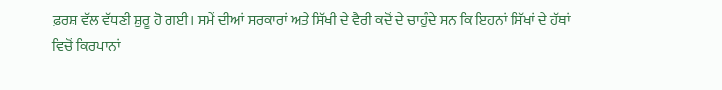ਫ਼ਰਸ਼ ਵੱਲ ਵੱਧਣੀ ਸ਼ੁਰੂ ਹੋ ਗਈ। ਸਮੇਂ ਦੀਆਂ ਸਰਕਾਰਾਂ ਅਤੇ ਸਿੱਖੀ ਦੇ ਵੈਰੀ ਕਦੋਂ ਦੇ ਚਾਹੁੰਦੇ ਸਨ ਕਿ ਇਹਨਾਂ ਸਿੱਖਾਂ ਦੇ ਹੱਥਾਂ ਵਿਚੋਂ ਕਿਰਪਾਨਾਂ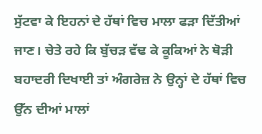ਸੁੱਟਵਾ ਕੇ ਇਹਨਾਂ ਦੇ ਹੱਥਾਂ ਵਿਚ ਮਾਲਾ ਫੜਾ ਦਿੱਤੀਆਂ ਜਾਣ। ਚੇਤੇ ਰਹੇ ਕਿ ਬੁੱਚੜ ਵੱਢ ਕੇ ਕੂਕਿਆਂ ਨੇ ਥੋੜੀ ਬਹਾਦਰੀ ਦਿਖਾਈ ਤਾਂ ਅੰਗਰੇਜ਼ ਨੇ ਉਨ੍ਹਾਂ ਦੇ ਹੱਥਾਂ ਵਿਚ ਉੱਨ ਦੀਆਂ ਮਾਲਾਂ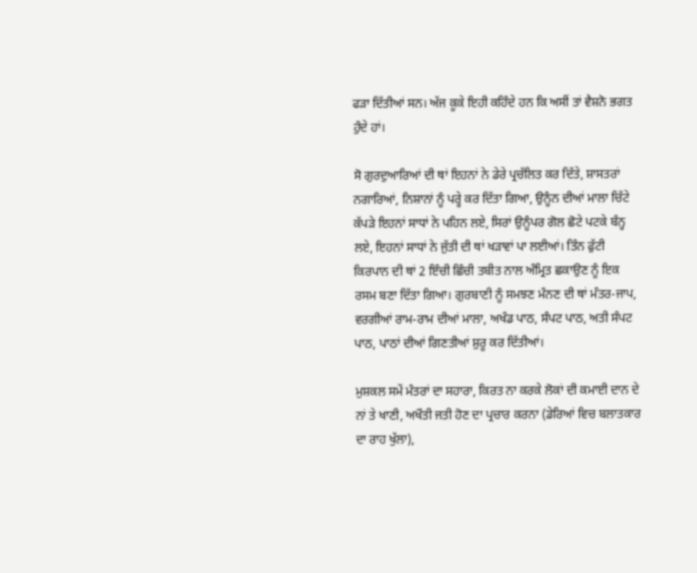ਫੜਾ ਦਿੱਤੀਆਂ ਸਨ। ਅੱਜ ਕੂਕੇ ਇਹੀ ਕਹਿੰਦੇ ਹਨ ਕਿ ਅਸੀਂ ਤਾਂ ਵੈਸ਼ਨੋ ਭਗਤ ਹੁੰਦੇ ਹਾਂ।

ਸੋ ਗੁਰਦੁਆਰਿਆਂ ਦੀ ਥਾਂ ਇਹਨਾਂ ਨੇ ਡੇਰੇ ਪ੍ਰਚੱਲਿਤ ਕਰ ਦਿੱਤੇ, ਸ਼ਾਸਤਰਾਂ ਨਗਾਰਿਆਂ, ਨਿਸ਼ਾਨਾਂ ਨੂੰ ਪਰ੍ਹੇ ਕਰ ਦਿੱਤਾ ਗਿਆ, ਉਨੂੰਨ ਦੀਆਂ ਮਾਲਾ ਚਿੱਟੇ ਕੱਪੜੇ ਇਹਨਾਂ ਸਾਧਾਂ ਨੇ ਪਹਿਨ ਲਏ, ਸਿਰਾਂ ਉਨੂੰਪਰ ਗੋਲ ਛੋਟੇ ਪਟਕੇ ਬੰਨ੍ਹ ਲਏ, ਇਹਨਾਂ ਸਾਧਾਂ ਨੇ ਜੁੱਤੀ ਦੀ ਥਾਂ ਖੜਾਵਾਂ ਪਾ ਲਈਆਂ। ਤਿੰਨ ਫੁੱਟੀ ਕਿਰਪਾਨ ਦੀ ਥਾਂ 2 ਇੰਚੀ ਛਿੰਚੀ ਤਬੀਤ ਨਾਲ ਅੰਮ੍ਰਿਤ ਛਕਾਉਣ ਨੂੰ ਇਕ ਰਸਮ ਬਣਾ ਦਿੱਤਾ ਗਿਆ। ਗੁਰਬਾਣੀ ਨੂੰ ਸਮਝਣ ਮੰਨਣ ਦੀ ਥਾਂ ਮੰਤਰ-ਜਾਪ, ਵਰਗੀਆਂ ਰਾਮ-ਰਾਮ ਦੀਆਂ ਮਾਲਾ, ਅਖੰਡ ਪਾਠ, ਸੰਪਟ ਪਾਠ, ਅਤੀ ਸੰਪਟ ਪਾਠ, ਪਾਠਾਂ ਦੀਆਂ ਗਿਣਤੀਆਂ ਸ਼ੁਰੂ ਕਰ ਦਿੱਤੀਆਂ।

ਮੁਸ਼ਕਲ ਸਮੇਂ ਮੰਤਰਾਂ ਦਾ ਸਹਾਰਾ, ਕਿਰਤ ਨਾ ਕਰਕੇ ਲੋਕਾਂ ਦੀ ਕਮਾਈ ਦਾਨ ਦੇ ਨਾਂ ਤੇ ਖਾਣੀ, ਅਖੌਤੀ ਜਤੀ ਹੋਣ ਦਾ ਪ੍ਰਚਾਰ ਕਰਨਾ (ਡੇਰਿਆਂ ਵਿਚ ਬਲਾਤਕਾਰ ਦਾ ਰਾਹ ਖੁੱਲਾ),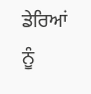ਡੇਰਿਆਂ ਨੂੰ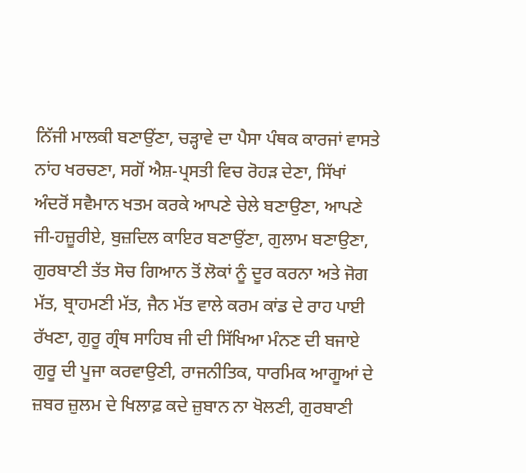ਨਿੱਜੀ ਮਾਲਕੀ ਬਣਾਉਂਣਾ, ਚੜ੍ਹਾਵੇ ਦਾ ਪੈਸਾ ਪੰਥਕ ਕਾਰਜਾਂ ਵਾਸਤੇ ਨਾਂਹ ਖਰਚਣਾ, ਸਗੋਂ ਐਸ਼-ਪ੍ਰਸਤੀ ਵਿਚ ਰੋਹੜ ਦੇਣਾ, ਸਿੱਖਾਂ ਅੰਦਰੋਂ ਸਵੈਮਾਨ ਖਤਮ ਕਰਕੇ ਆਪਣੇ ਚੇਲੇ ਬਣਾਉਣਾ, ਆਪਣੇ ਜੀ-ਹਜ਼ੂਰੀਏ, ਬੁਜ਼ਦਿਲ ਕਾਇਰ ਬਣਾਉਂਣਾ, ਗੁਲਾਮ ਬਣਾਉਣਾ, ਗੁਰਬਾਣੀ ਤੱਤ ਸੋਚ ਗਿਆਨ ਤੋਂ ਲੋਕਾਂ ਨੂੰ ਦੂਰ ਕਰਨਾ ਅਤੇ ਜੋਗ ਮੱਤ, ਬ੍ਰਾਹਮਣੀ ਮੱਤ, ਜੈਨ ਮੱਤ ਵਾਲੇ ਕਰਮ ਕਾਂਡ ਦੇ ਰਾਹ ਪਾਈ ਰੱਖਣਾ, ਗੁਰੂ ਗ੍ਰੰਥ ਸਾਹਿਬ ਜੀ ਦੀ ਸਿੱਖਿਆ ਮੰਨਣ ਦੀ ਬਜਾਏ ਗੁਰੂ ਦੀ ਪੂਜਾ ਕਰਵਾਉਣੀ, ਰਾਜਨੀਤਿਕ, ਧਾਰਮਿਕ ਆਗੂਆਂ ਦੇ ਜ਼ਬਰ ਜ਼ੁਲਮ ਦੇ ਖਿਲਾਫ਼ ਕਦੇ ਜ਼ੁਬਾਨ ਨਾ ਖੋਲਣੀ, ਗੁਰਬਾਣੀ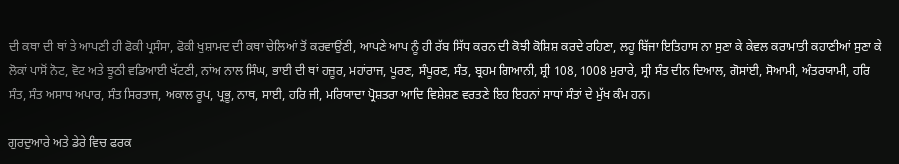ਦੀ ਕਥਾ ਦੀ ਥਾਂ ਤੇ ਆਪਣੀ ਹੀ ਫੋਕੀ ਪ੍ਰਸੰਸਾ, ਫੋਕੀ ਖੁਸ਼ਾਮਦ ਦੀ ਕਥਾ ਚੇਲਿਆਂ ਤੋਂ ਕਰਵਾਉਂਣੀ, ਆਪਣੇ ਆਪ ਨੂੰ ਹੀ ਰੱਬ ਸਿੱਧ ਕਰਨ ਦੀ ਕੋਝੀ ਕੋਸ਼ਿਸ਼ ਕਰਦੇ ਰਹਿਣਾ, ਲਹੂ ਬਿੱਜਾ ਇਤਿਹਾਸ ਨਾ ਸੁਣਾ ਕੇ ਕੇਵਲ ਕਰਾਮਾਤੀ ਕਹਾਣੀਆਂ ਸੁਣਾ ਕੇ ਲੋਕਾਂ ਪਾਸੋਂ ਨੋਟ, ਵੋਟ ਅਤੇ ਝੂਠੀ ਵਡਿਆਈ ਖੱਟਣੀ, ਨਾਂਅ ਨਾਲ ਸਿੰਘ, ਭਾਈ ਦੀ ਥਾਂ ਹਜ਼ੂਰ, ਮਹਾਂਰਾਜ, ਪੂਰਣ, ਸੰਪੂਰਣ, ਸੰਤ, ਬ੍ਰਹਮ ਗਿਆਨੀ, ਸ਼੍ਰੀ 108, 1008 ਮੁਰਾਰੇ, ਸ੍ਰੀ ਸੰਤ ਦੀਨ ਦਿਆਲ, ਗੋਸਾਂਈ, ਸੋਆਮੀ, ਅੰਤਰਯਾਮੀ, ਹਰਿ ਸੰਤ, ਸੰਤ ਅਸਾਧ ਅਪਾਰ, ਸੰਤ ਸਿਰਤਾਜ, ਅਕਾਲ ਰੂਪ, ਪ੍ਰਭੂ, ਨਾਥ, ਸਾਈ, ਹਰਿ ਜੀ, ਮਰਿਯਾਦਾ ਪ੍ਰੋਸ਼ਤਰਾ ਆਦਿ ਵਿਸ਼ੇਸ਼ਣ ਵਰਤਣੇ ਇਹ ਇਹਨਾਂ ਸਾਧਾਂ ਸੰਤਾਂ ਦੇ ਮੁੱਖ ਕੰਮ ਹਨ।

ਗੁਰਦੁਆਰੇ ਅਤੇ ਡੇਰੇ ਵਿਚ ਫਰਕ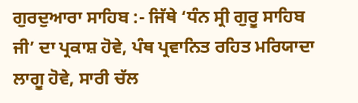ਗੁਰਦੁਆਰਾ ਸਾਹਿਬ :- ਜਿੱਥੇ ‘ਧੰਨ ਸ੍ਰੀ ਗੁਰੂ ਸਾਹਿਬ ਜੀ’ ਦਾ ਪ੍ਰਕਾਸ਼ ਹੋਵੇ, ਪੰਥ ਪ੍ਰਵਾਨਿਤ ਰਹਿਤ ਮਰਿਯਾਦਾ ਲਾਗੂ ਹੋਵੇ, ਸਾਰੀ ਚੱਲ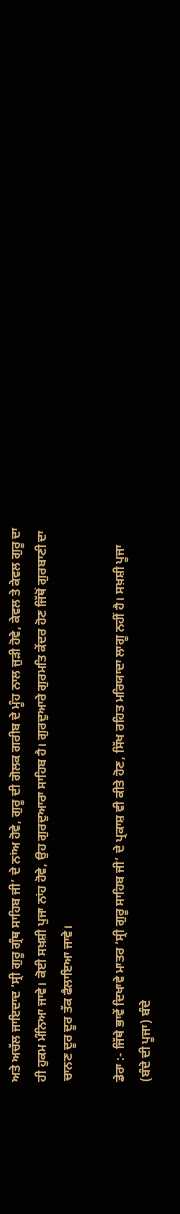ਅਤੇ ਅਚੱਲ ਜਾਇਦਾਦ ‘ਸ੍ਰੀ ਗੁਰੂ ਗ੍ਰੰਥ ਸਾਹਿਬ ਜੀ’ ਦੇ ਨਾਂਅ ਹੋਵੇ, ਗੁਰੂ ਦੀ ਗੋਲਕ ਗਰੀਬ ਦੇ ਮੂੰਹ ਨਾਲ ਜੁੜੀ ਹੋਵੇ, ਕੇਵਲ ਤੇ ਕੇਵਲ ਗੁਰੂ ਦਾ ਹੀ ਹੁਕਮ ਮੰਨਿਆ ਜਾਵੇ। ਕੋਈ ਸਖ਼ਸ਼ੀ ਪੁਜਾ ਨਾਂਹ ਹੋਵੇ, ਉਹ ਗੁਰਦੁਆਰਾ ਸਾਹਿਬ ਹੈ। ਗੁਰਦੁਆਰੇ ਗੁਰਮਤਿ ਕੇਂਦਰ ਹੋਣ ਜਿੱਥੋਂ ਗੁਰਬਾਣੀ ਦਾ ਚਾਨਣ ਦੂਰ ਦੂਰ ਤੱਕ ਫੈਲਾਇਆ ਜਾਵੇ।

ਡੇਰਾ :- ਜਿੱਥੇ ਭਾਵੇਂ ਦਿਖਾਵੇ ਮਾਤਰ ‘ਸ੍ਰੀ ਗੁਰੂ ਸਾਹਿਬ ਜੀ’ ਦੇ ਪ੍ਰਕਾਸ਼ ਵੀ ਕੀਤੇ ਹੋਣ, ਸਿੱਖ ਰਹਿਤ ਮਰਿਯਾਦਾ ਲਾਗੂ ਨਹੀਂ ਹੈ। ਸਖ਼ਸ਼ੀ ਪੂਜਾ (ਬੰਦੇ ਦੀ ਪੂਜਾ) ਬੰਦੇ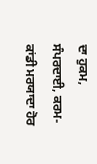ਦਾ ਹੁਕਮ, ਸੰਪਰਦਾਈ, ਕਰਮ-ਕਾਂਡੀ ਮਰਯਾਦਾ ਹੋਰ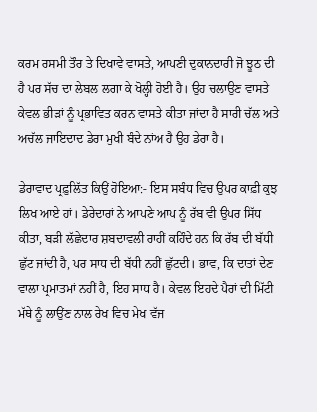ਕਰਮ ਰਸਮੀ ਤੌਰ ਤੇ ਦਿਖਾਵੇ ਵਾਸਤੇ, ਆਪਣੀ ਦੁਕਾਨਦਾਰੀ ਜੋ ਝੂਠ ਦੀ ਹੈ ਪਰ ਸੱਚ ਦਾ ਲੇਬਲ ਲਗਾ ਕੇ ਖੋਲ੍ਹੀ ਹੋਈ ਹੈ। ਉਹ ਚਲਾਉਣ ਵਾਸਤੇ ਕੇਵਲ ਭੀੜਾਂ ਨੂੰ ਪ੍ਰਭਾਵਿਤ ਕਰਨ ਵਾਸਤੇ ਕੀਤਾ ਜਾਂਦਾ ਹੈ ਸਾਰੀ ਚੱਲ ਅਤੇ ਅਚੱਲ ਜਾਇਦਾਦ ਡੇਰਾ ਮੁਖੀ ਬੰਦੇ ਨਾਂਅ ਹੈ ਉਹ ਡੇਰਾ ਹੈ।

ਡੇਰਾਵਾਦ ਪ੍ਰਫ਼ੁਲਿੱਤ ਕਿਉਂ ਹੋਇਆ:- ਇਸ ਸਬੰਧ ਵਿਚ ਉਪਰ ਕਾਫ਼ੀ ਕੁਝ ਲਿਖ ਆਏ ਹਾਂ। ਡੇਰੇਦਾਰਾਂ ਨੇ ਆਪਣੇ ਆਪ ਨੂੰ ਰੱਬ ਵੀ ਉਪਰ ਸਿੱਧ ਕੀਤਾ, ਬੜੀ ਲੱਛੇਦਾਰ ਸ਼ਬਦਾਵਲੀ ਰਾਹੀਂ ਕਹਿੰਦੇ ਹਨ ਕਿ ਰੱਬ ਦੀ ਬੱਧੀ ਛੁੱਟ ਜਾਂਦੀ ਹੈ, ਪਰ ਸਾਧ ਦੀ ਬੱਧੀ ਨਹੀਂ ਛੁੱਟਦੀ। ਭਾਵ, ਕਿ ਦਾਤਾਂ ਦੇਣ ਵਾਲਾ ਪ੍ਰਮਾਤਮਾਂ ਨਹੀਂ ਹੈ, ਇਹ ਸਾਧ ਹੈ। ਕੇਵਲ ਇਹਦੇ ਪੈਰਾਂ ਦੀ ਮਿੱਟੀ ਮੱਥੇ ਨੂੰ ਲਾਉਂਣ ਨਾਲ ਰੇਖ ਵਿਚ ਮੇਖ ਵੱਜ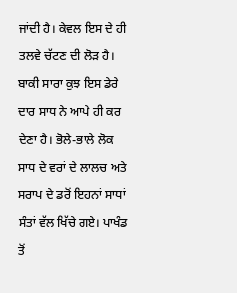ਜਾਂਦੀ ਹੈ। ਕੇਵਲ ਇਸ ਦੇ ਹੀ ਤਲਵੇ ਚੱਟਣ ਦੀ ਲੋੜ ਹੈ। ਬਾਕੀ ਸਾਰਾ ਕੁਝ ਇਸ ਡੇਰੇ ਦਾਰ ਸਾਧ ਨੇ ਆਪੇ ਹੀ ਕਰ ਦੇਣਾ ਹੈ। ਭੋਲੇ-ਭਾਲੇ ਲੋਕ ਸਾਧ ਦੇ ਵਰਾਂ ਦੇ ਲਾਲਚ ਅਤੇ ਸਰਾਪ ਦੇ ਡਰੋਂ ਇਹਨਾਂ ਸਾਧਾਂ ਸੰਤਾਂ ਵੱਲ ਖਿੱਚੇ ਗਏ। ਪਾਖੰਡ ਤੋਂ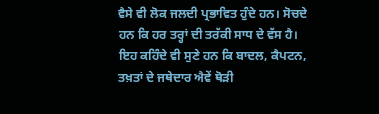ਵੈਸੇ ਵੀ ਲੋਕ ਜਲਦੀ ਪ੍ਰਭਾਵਿਤ ਹੁੰਦੇ ਹਨ। ਸੋਚਦੇ ਹਨ ਕਿ ਹਰ ਤਰ੍ਹਾਂ ਦੀ ਤਰੱਕੀ ਸਾਧ ਦੇ ਵੱਸ ਹੈ। ਇਹ ਕਹਿੰਦੇ ਵੀ ਸੁਣੇ ਹਨ ਕਿ ਬਾਦਲ, ਕੈਪਟਨ, ਤਖ਼ਤਾਂ ਦੇ ਜਥੇਦਾਰ ਐਵੇਂ ਥੋੜੀ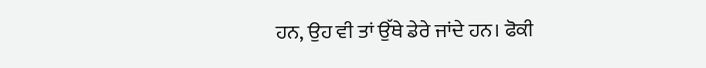ਹਨ, ਉਹ ਵੀ ਤਾਂ ਉੱਥੇ ਡੇਰੇ ਜਾਂਦੇ ਹਨ। ਫੋਕੀ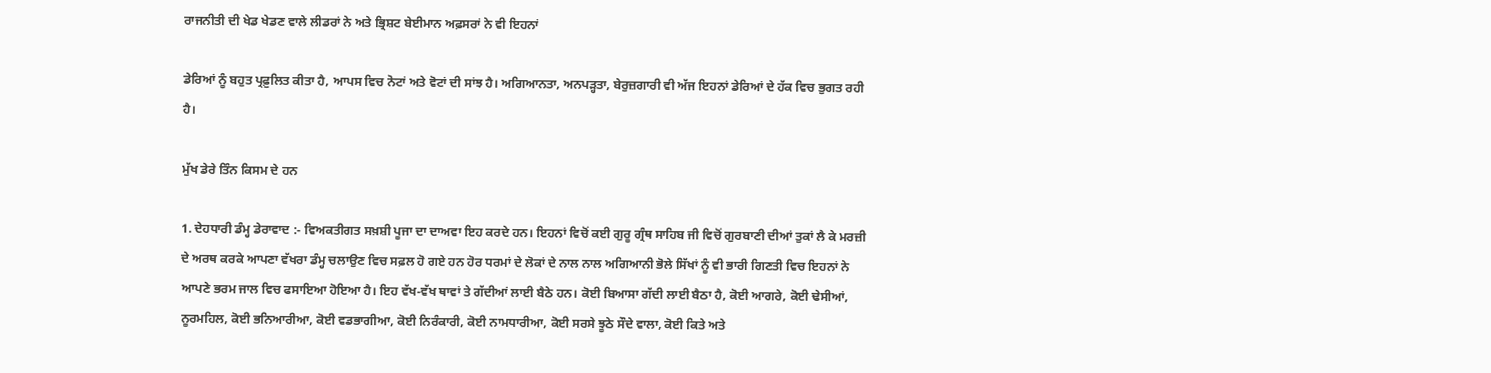ਰਾਜਨੀਤੀ ਦੀ ਖੇਡ ਖੇਡਣ ਵਾਲੇ ਲੀਡਰਾਂ ਨੇ ਅਤੇ ਭ੍ਰਿਸ਼ਟ ਬੇਈਮਾਨ ਅਫ਼ਸਰਾਂ ਨੇ ਵੀ ਇਹਨਾਂ

ਡੇਰਿਆਂ ਨੂੰ ਬਹੁਤ ਪ੍ਰਫ਼ੁਲਿਤ ਕੀਤਾ ਹੈ, ਆਪਸ ਵਿਚ ਨੋਟਾਂ ਅਤੇ ਵੋਟਾਂ ਦੀ ਸਾਂਝ ਹੈ। ਅਗਿਆਨਤਾ, ਅਨਪੜ੍ਹਤਾ, ਬੇਰੁਜ਼ਗਾਰੀ ਵੀ ਅੱਜ ਇਹਨਾਂ ਡੇਰਿਆਂ ਦੇ ਹੱਕ ਵਿਚ ਭੁਗਤ ਰਹੀ ਹੈ।

ਮੁੱਖ ਡੇਰੇ ਤਿੰਨ ਕਿਸਮ ਦੇ ਹਨ

1. ਦੇਹਧਾਰੀ ਡੰਮ੍ਹ ਡੇਰਾਵਾਦ :- ਵਿਅਕਤੀਗਤ ਸਖ਼ਸ਼ੀ ਪੂਜਾ ਦਾ ਦਾਅਵਾ ਇਹ ਕਰਦੇ ਹਨ। ਇਹਨਾਂ ਵਿਚੋਂ ਕਈ ਗੁਰੂ ਗ੍ਰੰਥ ਸਾਹਿਬ ਜੀ ਵਿਚੋਂ ਗੁਰਬਾਣੀ ਦੀਆਂ ਤੁਕਾਂ ਲੈ ਕੇ ਮਰਜ਼ੀ ਦੇ ਅਰਥ ਕਰਕੇ ਆਪਣਾ ਵੱਖਰਾ ਡੰਮ੍ਹ ਚਲਾਉਣ ਵਿਚ ਸਫ਼ਲ ਹੋ ਗਏ ਹਨ ਹੋਰ ਧਰਮਾਂ ਦੇ ਲੋਕਾਂ ਦੇ ਨਾਲ ਨਾਲ ਅਗਿਆਨੀ ਭੋਲੇ ਸਿੱਖਾਂ ਨੂੰ ਵੀ ਭਾਰੀ ਗਿਣਤੀ ਵਿਚ ਇਹਨਾਂ ਨੇ ਆਪਣੇ ਭਰਮ ਜਾਲ ਵਿਚ ਫਸਾਇਆ ਹੋਇਆ ਹੈ। ਇਹ ਵੱਖ-ਵੱਖ ਥਾਵਾਂ ਤੇ ਗੱਦੀਆਂ ਲਾਈ ਬੈਠੇ ਹਨ। ਕੋਈ ਬਿਆਸਾ ਗੱਦੀ ਲਾਈ ਬੈਠਾ ਹੈ, ਕੋਈ ਆਗਰੇ, ਕੋਈ ਢੇਸੀਆਂ, ਨੂਰਮਹਿਲ, ਕੋਈ ਭਨਿਆਰੀਆ, ਕੋਈ ਵਡਭਾਗੀਆ, ਕੋਈ ਨਿਰੰਕਾਰੀ, ਕੋਈ ਨਾਮਧਾਰੀਆ, ਕੋਈ ਸਰਸੇ ਝੂਠੇ ਸੌਦੇ ਵਾਲਾ, ਕੋਈ ਕਿਤੇ ਅਤੇ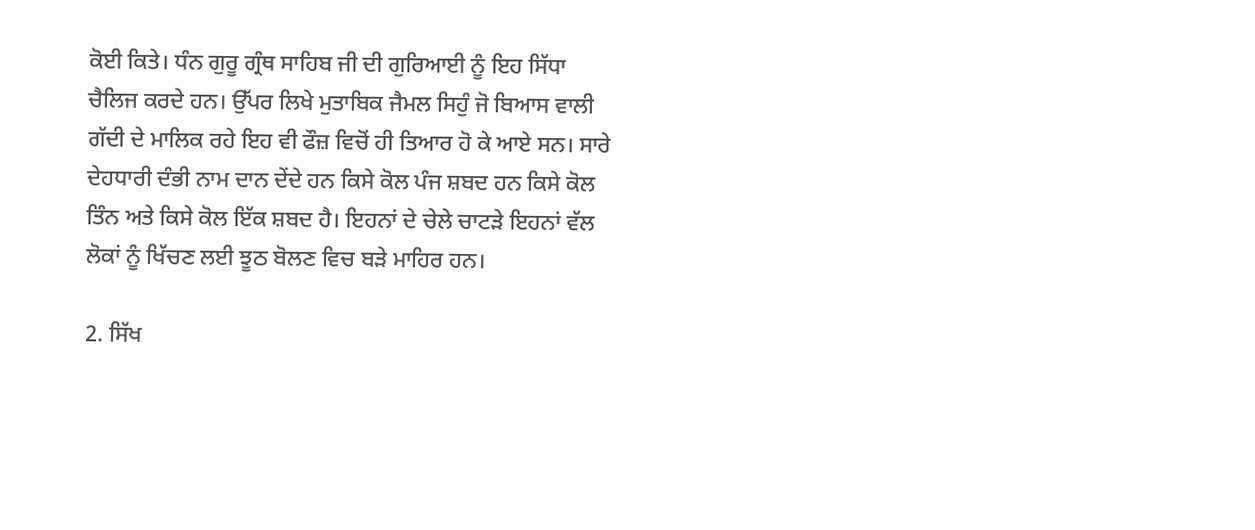ਕੋਈ ਕਿਤੇ। ਧੰਨ ਗੁਰੂ ਗ੍ਰੰਥ ਸਾਹਿਬ ਜੀ ਦੀ ਗੁਰਿਆਈ ਨੂੰ ਇਹ ਸਿੱਧਾ ਚੈਲਿਜ ਕਰਦੇ ਹਨ। ਉੱਪਰ ਲਿਖੇ ਮੁਤਾਬਿਕ ਜੈਮਲ ਸਿਹੁੰ ਜੋ ਬਿਆਸ ਵਾਲੀ ਗੱਦੀ ਦੇ ਮਾਲਿਕ ਰਹੇ ਇਹ ਵੀ ਫੌਜ਼ ਵਿਚੋਂ ਹੀ ਤਿਆਰ ਹੋ ਕੇ ਆਏ ਸਨ। ਸਾਰੇ ਦੇਹਧਾਰੀ ਦੰਭੀ ਨਾਮ ਦਾਨ ਦੇਂਦੇ ਹਨ ਕਿਸੇ ਕੋਲ ਪੰਜ ਸ਼ਬਦ ਹਨ ਕਿਸੇ ਕੋਲ ਤਿੰਨ ਅਤੇ ਕਿਸੇ ਕੋਲ ਇੱਕ ਸ਼ਬਦ ਹੈ। ਇਹਨਾਂ ਦੇ ਚੇਲੇ ਚਾਟੜੇ ਇਹਨਾਂ ਵੱਲ ਲੋਕਾਂ ਨੂੰ ਖਿੱਚਣ ਲਈ ਝੂਠ ਬੋਲਣ ਵਿਚ ਬੜੇ ਮਾਹਿਰ ਹਨ।

2. ਸਿੱਖ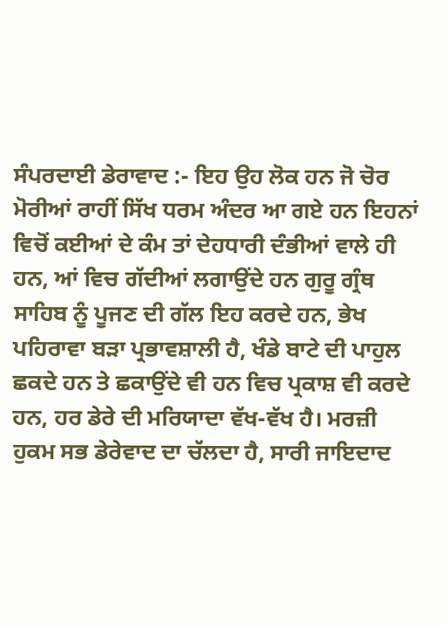ਸੰਪਰਦਾਈ ਡੇਰਾਵਾਦ :- ਇਹ ਉਹ ਲੋਕ ਹਨ ਜੋ ਚੋਰ ਮੋਰੀਆਂ ਰਾਹੀਂ ਸਿੱਖ ਧਰਮ ਅੰਦਰ ਆ ਗਏ ਹਨ ਇਹਨਾਂ ਵਿਚੋਂ ਕਈਆਂ ਦੇ ਕੰਮ ਤਾਂ ਦੇਹਧਾਰੀ ਦੰਭੀਆਂ ਵਾਲੇ ਹੀ ਹਨ, ਆਂ ਵਿਚ ਗੱਦੀਆਂ ਲਗਾਉਂਦੇ ਹਨ ਗੁਰੂ ਗ੍ਰੰਥ ਸਾਹਿਬ ਨੂੰ ਪੂਜਣ ਦੀ ਗੱਲ ਇਹ ਕਰਦੇ ਹਨ, ਭੇਖ ਪਹਿਰਾਵਾ ਬੜਾ ਪ੍ਰਭਾਵਸ਼ਾਲੀ ਹੈ, ਖੰਡੇ ਬਾਟੇ ਦੀ ਪਾਹੁਲ ਛਕਦੇ ਹਨ ਤੇ ਛਕਾਉਂਦੇ ਵੀ ਹਨ ਵਿਚ ਪ੍ਰਕਾਸ਼ ਵੀ ਕਰਦੇ ਹਨ, ਹਰ ਡੇਰੇ ਦੀ ਮਰਿਯਾਦਾ ਵੱਖ-ਵੱਖ ਹੈ। ਮਰਜ਼ੀ ਹੁਕਮ ਸਭ ਡੇਰੇਵਾਦ ਦਾ ਚੱਲਦਾ ਹੈ, ਸਾਰੀ ਜਾਇਦਾਦ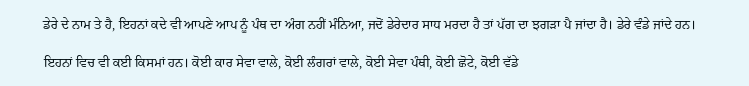ਡੇਰੇ ਦੇ ਨਾਮ ਤੇ ਹੈ, ਇਹਨਾਂ ਕਦੇ ਵੀ ਆਪਣੇ ਆਪ ਨੂੰ ਪੰਥ ਦਾ ਅੰਗ ਨਹੀਂ ਮੰਨਿਆ, ਜਦੋਂ ਡੇਰੇਦਾਰ ਸਾਧ ਮਰਦਾ ਹੈ ਤਾਂ ਪੱਗ ਦਾ ਝਗੜਾ ਪੈ ਜਾਂਦਾ ਹੈ। ਡੇਰੇ ਵੰਡੇ ਜਾਂਦੇ ਹਨ।

ਇਹਨਾਂ ਵਿਚ ਵੀ ਕਈ ਕਿਸਮਾਂ ਹਨ। ਕੋਈ ਕਾਰ ਸੇਵਾ ਵਾਲੇ, ਕੋਈ ਲੰਗਰਾਂ ਵਾਲੇ, ਕੋਈ ਸੇਵਾ ਪੰਥੀ, ਕੋਈ ਛੋਟੇ, ਕੋਈ ਵੱਡੇ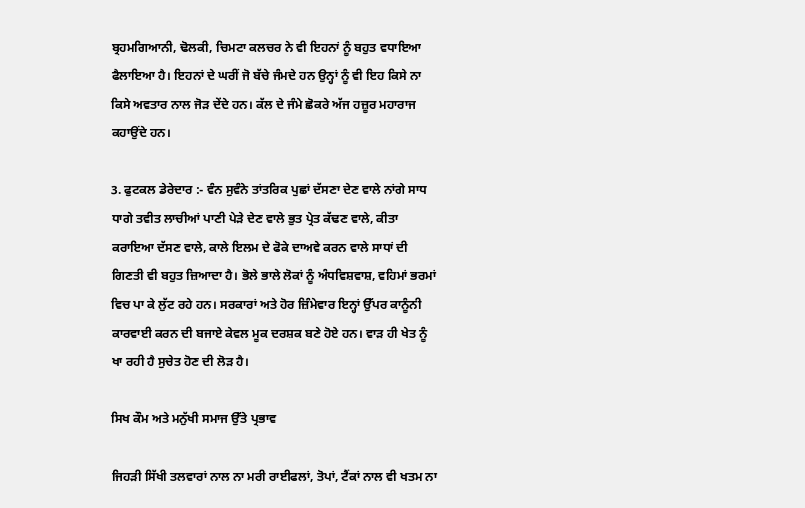ਬ੍ਰਹਮਗਿਆਨੀ, ਢੋਲਕੀ, ਚਿਮਟਾ ਕਲਚਰ ਨੇ ਵੀ ਇਹਨਾਂ ਨੂੰ ਬਹੁਤ ਵਧਾਇਆ ਫੈਲਾਇਆ ਹੈ। ਇਹਨਾਂ ਦੇ ਘਰੀਂ ਜੋ ਬੱਚੇ ਜੰਮਦੇ ਹਨ ਉਨ੍ਹਾਂ ਨੂੰ ਵੀ ਇਹ ਕਿਸੇ ਨਾ ਕਿਸੇ ਅਵਤਾਰ ਨਾਲ ਜੋੜ ਦੇਂਦੇ ਹਨ। ਕੱਲ ਦੇ ਜੰਮੇ ਛੋਕਰੇ ਅੱਜ ਹਜ਼ੂਰ ਮਹਾਰਾਜ ਕਹਾਉਂਦੇ ਹਨ।

3. ਫੁਟਕਲ ਡੇਰੇਦਾਰ :- ਵੰਨ ਸੁਵੰਨੇ ਤਾਂਤਰਿਕ ਪੁਛਾਂ ਦੱਸਣਾ ਦੇਣ ਵਾਲੇ ਨਾਂਗੇ ਸਾਧ ਧਾਗੇ ਤਵੀਤ ਲਾਚੀਆਂ ਪਾਣੀ ਪੇੜੇ ਦੇਣ ਵਾਲੇ ਭੁਤ ਪ੍ਰੇਤ ਕੱਢਣ ਵਾਲੇ, ਕੀਤਾ ਕਰਾਇਆ ਦੱਸਣ ਵਾਲੇ, ਕਾਲੇ ਇਲਮ ਦੇ ਫੋਕੇ ਦਾਅਵੇ ਕਰਨ ਵਾਲੇ ਸਾਧਾਂ ਦੀ ਗਿਣਤੀ ਵੀ ਬਹੁਤ ਜ਼ਿਆਦਾ ਹੈ। ਭੋਲੇ ਭਾਲੇ ਲੋਕਾਂ ਨੂੰ ਅੰਧਵਿਸ਼ਵਾਸ਼, ਵਹਿਮਾਂ ਭਰਮਾਂ ਵਿਚ ਪਾ ਕੇ ਲੁੱਟ ਰਹੇ ਹਨ। ਸਰਕਾਰਾਂ ਅਤੇ ਹੋਰ ਜ਼ਿੰਮੇਵਾਰ ਇਨ੍ਹਾਂ ਉੱਪਰ ਕਾਨੂੰਨੀ ਕਾਰਵਾਈ ਕਰਨ ਦੀ ਬਜਾਏ ਕੇਵਲ ਮੂਕ ਦਰਸ਼ਕ ਬਣੇ ਹੋਏ ਹਨ। ਵਾੜ ਹੀ ਖੇਤ ਨੂੰ ਖਾ ਰਹੀ ਹੈ ਸੁਚੇਤ ਹੋਣ ਦੀ ਲੋੜ ਹੈ।

ਸਿਖ ਕੌਮ ਅਤੇ ਮਨੁੱਖੀ ਸਮਾਜ ਉੱਤੇ ਪ੍ਰਭਾਵ

ਜਿਹੜੀ ਸਿੱਖੀ ਤਲਵਾਰਾਂ ਨਾਲ ਨਾ ਮਰੀ ਰਾਈਫਲਾਂ, ਤੋਪਾਂ, ਟੈਂਕਾਂ ਨਾਲ ਵੀ ਖਤਮ ਨਾ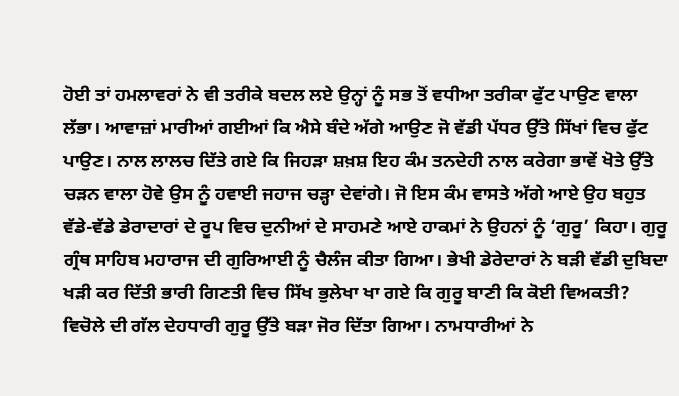ਹੋਈ ਤਾਂ ਹਮਲਾਵਰਾਂ ਨੇ ਵੀ ਤਰੀਕੇ ਬਦਲ ਲਏ ਉਨ੍ਹਾਂ ਨੂੰ ਸਭ ਤੋਂ ਵਧੀਆ ਤਰੀਕਾ ਫੁੱਟ ਪਾਉਣ ਵਾਲਾ ਲੱਭਾ। ਆਵਾਜ਼ਾਂ ਮਾਰੀਆਂ ਗਈਆਂ ਕਿ ਐਸੇ ਬੰਦੇ ਅੱਗੇ ਆਉਣ ਜੋ ਵੱਡੀ ਪੱਧਰ ਉੱਤੇ ਸਿੱਖਾਂ ਵਿਚ ਫੁੱਟ ਪਾਉਣ। ਨਾਲ ਲਾਲਚ ਦਿੱਤੇ ਗਏ ਕਿ ਜਿਹੜਾ ਸ਼ਖ਼ਸ਼ ਇਹ ਕੰਮ ਤਨਦੇਹੀ ਨਾਲ ਕਰੇਗਾ ਭਾਵੇਂ ਖੋਤੇ ਉੱਤੇ ਚੜਨ ਵਾਲਾ ਹੋਵੇ ਉਸ ਨੂੰ ਹਵਾਈ ਜਹਾਜ ਚੜ੍ਹਾ ਦੇਵਾਂਗੇ। ਜੋ ਇਸ ਕੰਮ ਵਾਸਤੇ ਅੱਗੇ ਆਏ ਉਹ ਬਹੁਤ ਵੱਡੇ-ਵੱਡੇ ਡੇਰਾਦਾਰਾਂ ਦੇ ਰੂਪ ਵਿਚ ਦੁਨੀਆਂ ਦੇ ਸਾਹਮਣੇ ਆਏ ਹਾਕਮਾਂ ਨੇ ਉਹਨਾਂ ਨੂੰ ‘ਗੁਰੂ’ ਕਿਹਾ। ਗੁਰੂ ਗ੍ਰੰਥ ਸਾਹਿਬ ਮਹਾਰਾਜ ਦੀ ਗੁਰਿਆਈ ਨੂੰ ਚੈਲੰਜ ਕੀਤਾ ਗਿਆ। ਭੇਖੀ ਡੇਰੇਦਾਰਾਂ ਨੇ ਬੜੀ ਵੱਡੀ ਦੁਬਿਦਾ ਖੜੀ ਕਰ ਦਿੱਤੀ ਭਾਰੀ ਗਿਣਤੀ ਵਿਚ ਸਿੱਖ ਭੁਲੇਖਾ ਖਾ ਗਏ ਕਿ ਗੁਰੂ ਬਾਣੀ ਕਿ ਕੋਈ ਵਿਅਕਤੀ? ਵਿਚੋਲੇ ਦੀ ਗੱਲ ਦੇਹਧਾਰੀ ਗੁਰੂ ਉੱਤੇ ਬੜਾ ਜੋਰ ਦਿੱਤਾ ਗਿਆ। ਨਾਮਧਾਰੀਆਂ ਨੇ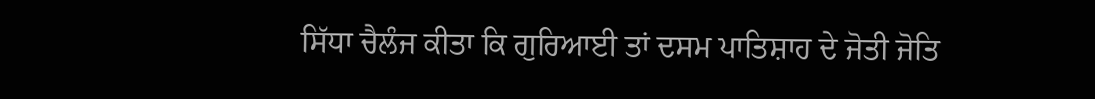ਸਿੱਧਾ ਚੈਲੰਜ ਕੀਤਾ ਕਿ ਗੁਰਿਆਈ ਤਾਂ ਦਸਮ ਪਾਤਿਸ਼ਾਹ ਦੇ ਜੋਤੀ ਜੋਤਿ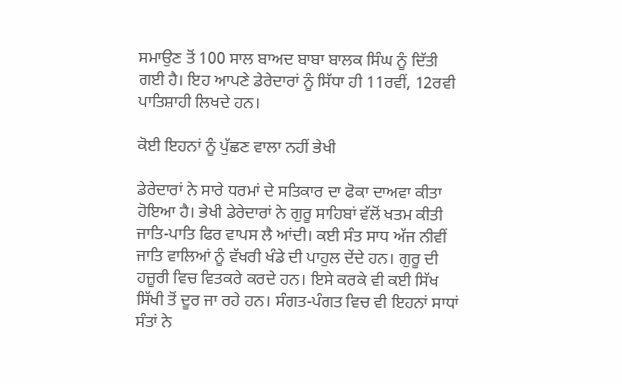ਸਮਾਉਣ ਤੋਂ 100 ਸਾਲ ਬਾਅਦ ਬਾਬਾ ਬਾਲਕ ਸਿੰਘ ਨੂੰ ਦਿੱਤੀ ਗਈ ਹੈ। ਇਹ ਆਪਣੇ ਡੇਰੇਦਾਰਾਂ ਨੂੰ ਸਿੱਧਾ ਹੀ 11ਰਵੀਂ, 12ਰਵੀ ਪਾਤਿਸ਼ਾਹੀ ਲਿਖਦੇ ਹਨ।

ਕੋਈ ਇਹਨਾਂ ਨੂੰ ਪੁੱਛਣ ਵਾਲਾ ਨਹੀਂ ਭੇਖੀ

ਡੇਰੇਦਾਰਾਂ ਨੇ ਸਾਰੇ ਧਰਮਾਂ ਦੇ ਸਤਿਕਾਰ ਦਾ ਫੋਕਾ ਦਾਅਵਾ ਕੀਤਾ ਹੋਇਆ ਹੈ। ਭੇਖੀ ਡੇਰੇਦਾਰਾਂ ਨੇ ਗੁਰੂ ਸਾਹਿਬਾਂ ਵੱਲੋਂ ਖਤਮ ਕੀਤੀ ਜਾਤਿ-ਪਾਤਿ ਫਿਰ ਵਾਪਸ ਲੈ ਆਂਦੀ। ਕਈ ਸੰਤ ਸਾਧ ਅੱਜ ਨੀਵੀਂ ਜਾਤਿ ਵਾਲਿਆਂ ਨੂੰ ਵੱਖਰੀ ਖੰਡੇ ਦੀ ਪਾਹੁਲ ਦੇਂਦੇ ਹਨ। ਗੁਰੂ ਦੀ ਹਜ਼ੂਰੀ ਵਿਚ ਵਿਤਕਰੇ ਕਰਦੇ ਹਨ। ਇਸੇ ਕਰਕੇ ਵੀ ਕਈ ਸਿੱਖ ਸਿੱਖੀ ਤੋਂ ਦੂਰ ਜਾ ਰਹੇ ਹਨ। ਸੰਗਤ-ਪੰਗਤ ਵਿਚ ਵੀ ਇਹਨਾਂ ਸਾਧਾਂ ਸੰਤਾਂ ਨੇ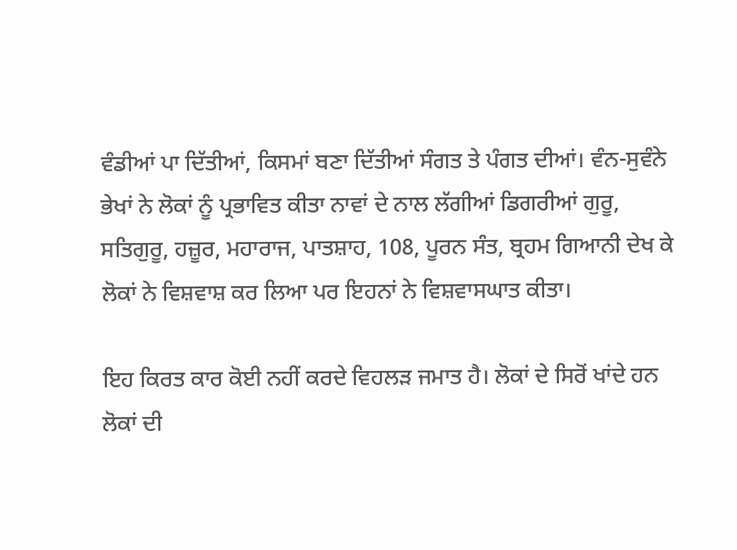ਵੰਡੀਆਂ ਪਾ ਦਿੱਤੀਆਂ, ਕਿਸਮਾਂ ਬਣਾ ਦਿੱਤੀਆਂ ਸੰਗਤ ਤੇ ਪੰਗਤ ਦੀਆਂ। ਵੰਨ-ਸੁਵੰਨੇ ਭੇਖਾਂ ਨੇ ਲੋਕਾਂ ਨੂੰ ਪ੍ਰਭਾਵਿਤ ਕੀਤਾ ਨਾਵਾਂ ਦੇ ਨਾਲ ਲੱਗੀਆਂ ਡਿਗਰੀਆਂ ਗੁਰੂ, ਸਤਿਗੁਰੂ, ਹਜ਼ੂਰ, ਮਹਾਰਾਜ, ਪਾਤਸ਼ਾਹ, 108, ਪੂਰਨ ਸੰਤ, ਬ੍ਰਹਮ ਗਿਆਨੀ ਦੇਖ ਕੇ ਲੋਕਾਂ ਨੇ ਵਿਸ਼ਵਾਸ਼ ਕਰ ਲਿਆ ਪਰ ਇਹਨਾਂ ਨੇ ਵਿਸ਼ਵਾਸਘਾਤ ਕੀਤਾ।

ਇਹ ਕਿਰਤ ਕਾਰ ਕੋਈ ਨਹੀਂ ਕਰਦੇ ਵਿਹਲੜ ਜਮਾਤ ਹੈ। ਲੋਕਾਂ ਦੇ ਸਿਰੋਂ ਖਾਂਦੇ ਹਨ ਲੋਕਾਂ ਦੀ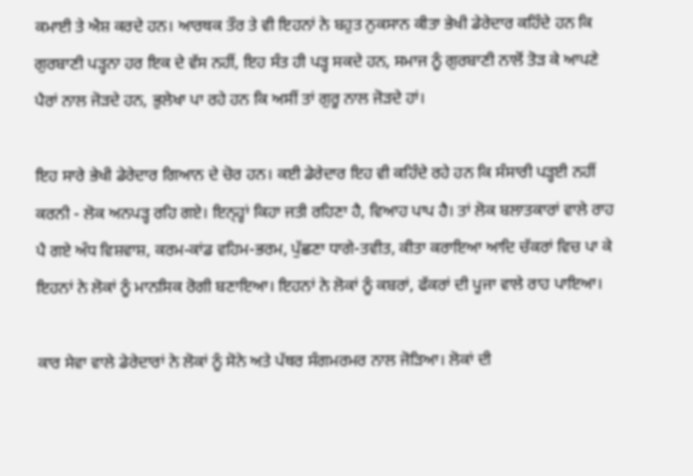ਕਮਾਈ ਤੇ ਐਸ਼ ਕਰਦੇ ਹਨ। ਆਰਥਕ ਤੌਰ ਤੇ ਵੀ ਇਹਨਾਂ ਨੇ ਬਹੁਤ ਨੁਕਸਾਨ ਕੀਤਾ ਭੇਖੀ ਡੇਰੇਦਾਰ ਕਹਿੰਦੇ ਹਨ ਕਿ ਗੁਰਬਾਣੀ ਪੜ੍ਹਨਾ ਹਰ ਇਕ ਦੇ ਵੱਸ ਨਹੀਂ, ਇਹ ਸੰਤ ਹੀ ਪੜ੍ਹ ਸਕਦੇ ਹਨ, ਸਮਾਜ ਨੂੰ ਗੁਰਬਾਣੀ ਨਾਲੋਂ ਤੋੜ ਕੇ ਆਪਣੇ ਪੈਰਾਂ ਨਾਲ ਜੋੜਦੇ ਹਨ, ਭੁਲੇਖਾ ਪਾ ਰਹੇ ਹਨ ਕਿ ਅਸੀਂ ਤਾਂ ਗੁਰੂ ਨਾਲ ਜੋੜਦੇ ਹਾਂ।

ਇਹ ਸਾਰੇ ਭੇਖੀ ਡੇਰੇਦਾਰ ਗਿਆਨ ਦੇ ਚੋਰ ਹਨ। ਕਈ ਡੇਰੇਦਾਰ ਇਹ ਵੀ ਕਹਿੰਦੇ ਰਹੇ ਹਨ ਕਿ ਸੰਸਾਰੀ ਪੜ੍ਹਈ ਨਹੀਂ ਕਰਨੀ - ਲੋਕ ਅਨਪੜ੍ਹ ਰਹਿ ਗਏ। ਇਨ੍ਹ੍ਹਾਂ ਕਿਹਾ ਜਤੀ ਰਹਿਣਾ ਹੈ, ਵਿਆਹ ਪਾਪ ਹੈ। ਤਾਂ ਲੋਕ ਬਲਾਤਕਾਰਾਂ ਵਾਲੇ ਰਾਹ ਪੈ ਗਏ ਅੰਧ ਵਿਸ਼ਵਾਸ਼, ਕਰਮ-ਕਾਂਡ ਵਹਿਮ-ਭਰਮ, ਪੁੱਛਣਾ ਧਾਗੇ-ਤਵੀਤ, ਕੀਤਾ ਕਰਾਇਆ ਆਦਿ ਚੱਕਰਾਂ ਵਿਚ ਪਾ ਕੇ ਇਹਨਾਂ ਨੇ ਲੋਕਾਂ ਨੂੰ ਮਾਨਸਿਕ ਰੋਗੀ ਬਣਾਇਆ। ਇਹਨਾਂ ਨੇ ਲੋਕਾਂ ਨੂੰ ਕਬਰਾਂ, ਫੱਕਰਾਂ ਦੀ ਪੂਜਾ ਵਾਲੇ ਰਾਹ ਪਾਇਆ।

ਕਾਰ ਸੇਵਾ ਵਾਲੇ ਡੇਰੇਦਾਰਾਂ ਨੇ ਲੋਕਾਂ ਨੂੰ ਸੋਨੇ ਅਤੇ ਪੱਥਰ ਸੰਗਮਰਮਰ ਨਾਲ ਜੋੜਿਆ। ਲੋਕਾਂ ਦੀ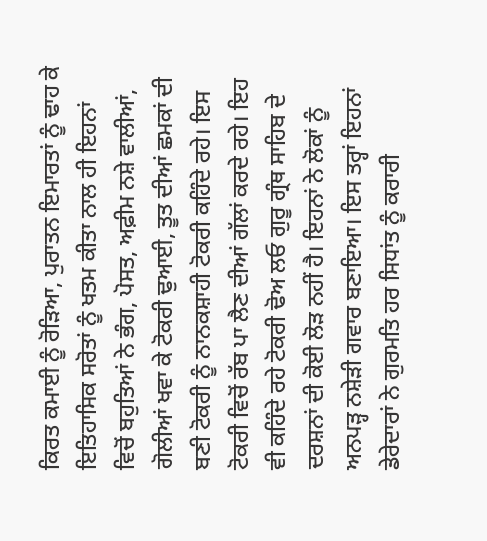ਕਿਰਤ ਕਮਾਈ ਨੂੰ ਰੋੜਿਆ, ਪੁਰਾਤਨ ਇਮਾਰਤਾਂ ਨੂੰ ਢਾਹ ਕੇ ਇਤਿਹਾਸਿਕ ਸਰੋਤਾਂ ਨੂੰ ਖਤਮ ਕੀਤਾ ਨਾਲ ਹੀ ਇਹਨਾਂ ਵਿਚੋਂ ਬਹੁਤਿਆਂ ਨੇ ਭੰਗ, ਪੋਸਤ, ਅਫ਼ੀਮ ਨਸ਼ੇ ਵਾਲੀਆਂ, ਗੋਲੀਆਂ ਖਵਾ ਕੇ ਟੋਕਰੀ ਢੁਆਈ, ਤੂਤ ਦੀਆਂ ਛਮਕਾਂ ਦੀ ਬਣੀ ਟੋਕਰੀ ਨੂੰ ਨਾਨਕਸ਼ਾਹੀ ਟੋਕਰੀ ਕਹਿੰਦੇ ਰਹੇ। ਇਸ ਟੋਕਰੀ ਵਿਚੋਂ ਰੱਬ ਪਾ ਲੈਣ ਦੀਆਂ ਗੱਲਾਂ ਕਰਦੇ ਰਹੇ। ਇਹ ਵੀ ਕਹਿੰਦੇ ਰਹੇ ਟੋਕਰੀ ਢੋਅ ਲਓ ਗੁਰੂ ਗ੍ਰੰਥ ਸਾਹਿਬ ਦੇ ਦਰਸ਼ਨਾਂ ਦੀ ਕੋਈ ਲੋੜ ਨਹੀਂ ਹੈ। ਇਹਨਾਂ ਨੇ ਲੋਕਾਂ ਨੂੰ ਅਨਪੜ੍ਹ ਨਸ਼ੇੜੀ ਗਵਾਰ ਬਣਾਇਆ। ਇਸ ਤਰ੍ਹਾਂ ਇਹਨਾਂ ਡੇਰੇਦਾਰਾਂ ਨੇ ਗੁਰਮਤਿ ਹਰ ਸਿਧਾਂਤ ਨੂੰ ਕਰਾਰੀ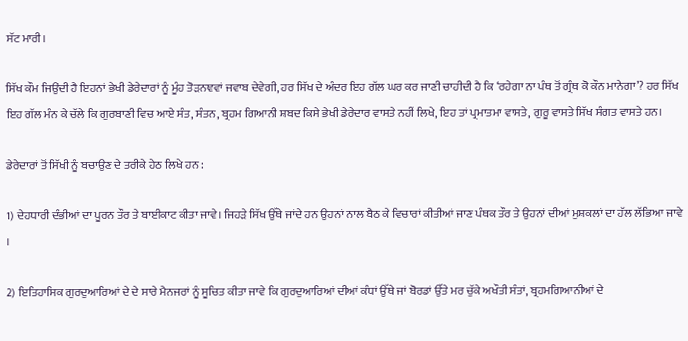ਸੱਟ ਮਾਰੀ।

ਸਿੱਖ ਕੌਮ ਜਿਉਂਦੀ ਹੈ ਇਹਨਾਂ ਭੇਖੀ ਡੇਰੇਦਾਰਾਂ ਨੂੰ ਮੂੰਹ ਤੋੜਨਞਵਾਂ ਜਵਾਬ ਦੇਵੇਗੀ, ਹਰ ਸਿੱਖ ਦੇ ਅੰਦਰ ਇਹ ਗੱਲ ਘਰ ਕਰ ਜਾਣੀ ਚਾਹੀਦੀ ਹੈ ਕਿ ‘ਰਹੇਗਾ ਨਾ ਪੰਥ ਤੋਂ ਗ੍ਰੰਥ ਕੋ ਕੌਨ ਮਾਨੇਗਾ’? ਹਰ ਸਿੱਖ ਇਹ ਗੱਲ ਮੰਨ ਕੇ ਚੱਲੇ ਕਿ ਗੁਰਬਾਣੀ ਵਿਚ ਆਏ ਸੰਤ, ਸੰਤਨ, ਬ੍ਰਹਮ ਗਿਆਨੀ ਸ਼ਬਦ ਕਿਸੇ ਭੇਖੀ ਡੇਰੇਦਾਰ ਵਾਸਤੇ ਨਹੀਂ ਲਿਖੇ, ਇਹ ਤਾਂ ਪ੍ਰਮਾਤਮਾ ਵਾਸਤੇ, ਗੁਰੂ ਵਾਸਤੇ ਸਿੱਖ ਸੰਗਤ ਵਾਸਤੇ ਹਨ।

ਡੇਰੇਦਾਰਾਂ ਤੋਂ ਸਿੱਖੀ ਨੂੰ ਬਚਾਉਣ ਦੇ ਤਰੀਕੇ ਹੇਠ ਲਿਖੇ ਹਨ :

1) ਦੇਹਧਾਰੀ ਦੰਭੀਆਂ ਦਾ ਪੂਰਨ ਤੌਰ ਤੇ ਬਾਈਕਾਟ ਕੀਤਾ ਜਾਵੇ। ਜਿਹੜੇ ਸਿੱਖ ਉੱਥੇ ਜਾਂਦੇ ਹਨ ਉਹਨਾਂ ਨਾਲ ਬੈਠ ਕੇ ਵਿਚਾਰਾਂ ਕੀਤੀਆਂ ਜਾਣ ਪੰਥਕ ਤੌਰ ਤੇ ਉਹਨਾਂ ਦੀਆਂ ਮੁਸ਼ਕਲਾਂ ਦਾ ਹੱਲ ਲੱਭਿਆ ਜਾਵੇ ।

2) ਇਤਿਹਾਸਿਕ ਗੁਰਦੁਆਰਿਆਂ ਦੇ ਦੇ ਸਾਰੇ ਮੈਨਜਰਾਂ ਨੂੰ ਸੂਚਿਤ ਕੀਤਾ ਜਾਵੇ ਕਿ ਗੁਰਦੁਆਰਿਆਂ ਦੀਆਂ ਕੰਧਾਂ ਉੱਥੇ ਜਾਂ ਬੋਰਡਾਂ ਉੱਤੇ ਮਰ ਚੁੱਕੇ ਅਖੌਤੀ ਸੰਤਾਂ, ਬ੍ਰਹਮਗਿਆਨੀਆਂ ਦੇ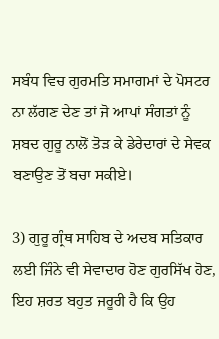ਸਬੰਧ ਵਿਚ ਗੁਰਮਤਿ ਸਮਾਗਮਾਂ ਦੇ ਪੋਸਟਰ ਨਾ ਲੱਗਣ ਦੇਣ ਤਾਂ ਜੋ ਆਪਾਂ ਸੰਗਤਾਂ ਨੂੰ ਸ਼ਬਦ ਗੁਰੂ ਨਾਲੋਂ ਤੋੜ ਕੇ ਡੇਰੇਦਾਰਾਂ ਦੇ ਸੇਵਕ ਬਣਾਉਣ ਤੋਂ ਬਚਾ ਸਕੀਏ।

3) ਗੁਰੂ ਗ੍ਰੰਥ ਸਾਹਿਬ ਦੇ ਅਦਬ ਸਤਿਕਾਰ ਲਈ ਜਿੰਨੇ ਵੀ ਸੇਵਾਦਾਰ ਹੋਣ ਗੁਰਸਿੱਖ ਹੋਣ, ਇਹ ਸ਼ਰਤ ਬਹੁਤ ਜਰੂਰੀ ਹੈ ਕਿ ਉਹ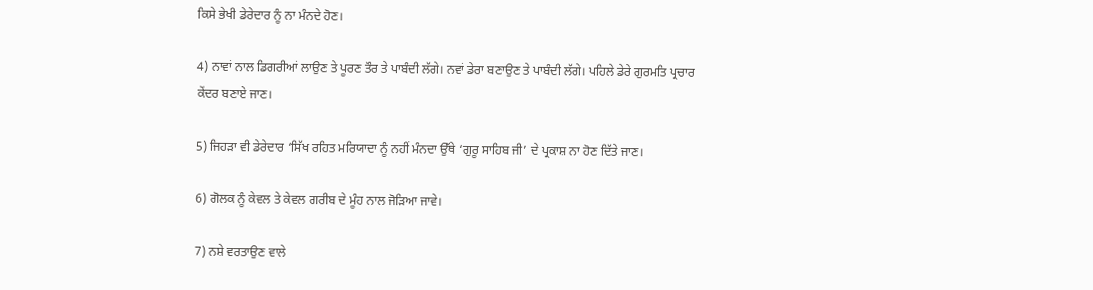ਕਿਸੇ ਭੇਖੀ ਡੇਰੇਦਾਰ ਨੂੰ ਨਾ ਮੰਨਦੇ ਹੋਣ।

4) ਨਾਵਾਂ ਨਾਲ ਡਿਗਰੀਆਂ ਲਾਉਣ ਤੇ ਪੂਰਣ ਤੌਰ ਤੇ ਪਾਬੰਦੀ ਲੱਗੇ। ਨਵਾਂ ਡੇਰਾ ਬਣਾਉਣ ਤੇ ਪਾਬੰਦੀ ਲੱਗੇ। ਪਹਿਲੇ ਡੇਰੇ ਗੁਰਮਤਿ ਪ੍ਰਚਾਰ ਕੇਂਦਰ ਬਣਾਏ ਜਾਣ।

5) ਜਿਹੜਾ ਵੀ ਡੇਰੇਦਾਰ ‘ਸਿੱਖ ਰਹਿਤ ਮਰਿਯਾਦਾ ਨੂੰ ਨਹੀਂ ਮੰਨਦਾ ਉੱਥੇ ‘ਗੁਰੂ ਸਾਹਿਬ ਜੀ’ ਦੇ ਪ੍ਰਕਾਸ਼ ਨਾ ਹੋਣ ਦਿੱਤੇ ਜਾਣ।

6) ਗੋਲਕ ਨੂੰ ਕੇਵਲ ਤੇ ਕੇਵਲ ਗਰੀਬ ਦੇ ਮੂੰਹ ਨਾਲ ਜੋੜਿਆ ਜਾਵੇ।

7) ਨਸ਼ੇ ਵਰਤਾਉਣ ਵਾਲੇ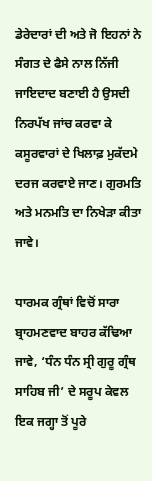ਡੇਰੇਦਾਰਾਂ ਦੀ ਅਤੇ ਜੋ ਇਹਨਾਂ ਨੇ ਸੰਗਤ ਦੇ ਫੈਸੇ ਨਾਲ ਨਿੱਜੀ ਜਾਇਦਾਦ ਬਣਾਈ ਹੈ ਉਸਦੀ ਨਿਰਪੱਖ ਜਾਂਚ ਕਰਵਾ ਕੇ ਕਸੂਰਵਾਰਾਂ ਦੇ ਖਿਲਾਫ਼ ਮੁਕੱਦਮੇ ਦਰਜ ਕਰਵਾਏ ਜਾਣ। ਗੁਰਮਤਿ ਅਤੇ ਮਨਮਤਿ ਦਾ ਨਿਖੇੜਾ ਕੀਤਾ ਜਾਵੇ।

ਧਾਰਮਕ ਗ੍ਰੰਥਾਂ ਵਿਚੋਂ ਸਾਰਾ ਬ੍ਰਾਹਮਣਵਾਦ ਬਾਹਰ ਕੱਢਿਆ ਜਾਵੇ, ‘ਧੰਨ ਧੰਨ ਸ੍ਰੀ ਗੁਰੂ ਗ੍ਰੰਥ ਸਾਹਿਬ ਜੀ’ ਦੇ ਸਰੂਪ ਕੇਵਲ ਇਕ ਜਗ੍ਹਾ ਤੋਂ ਪੂਰੇ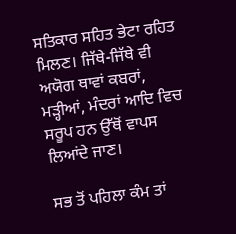ਸਤਿਕਾਰ ਸਹਿਤ ਭੇਟਾ ਰਹਿਤ ਮਿਲਣ। ਜਿੱਥੇ-ਜਿੱਥੇ ਵੀ ਅਯੋਗ ਥਾਵਾਂ ਕਬਰਾਂ, ਮੜ੍ਹੀਆਂ, ਮੰਦਰਾਂ ਆਦਿ ਵਿਚ ਸਰੂਪ ਹਨ ਉੱਥੋਂ ਵਾਪਸ ਲਿਆਂਦੇ ਜਾਣ।

ਸਭ ਤੋਂ ਪਹਿਲਾ ਕੰਮ ਤਾਂ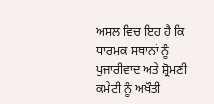ਅਸਲ ਵਿਚ ਇਹ ਹੈ ਕਿ ਧਾਰਮਕ ਸਥਾਨਾਂ ਨੂੰ ਪੁਜਾਰੀਵਾਦ ਅਤੇ ਸ਼੍ਰੋਮਣੀ ਕਮੇਟੀ ਨੂੰ ਅਖੌਤੀ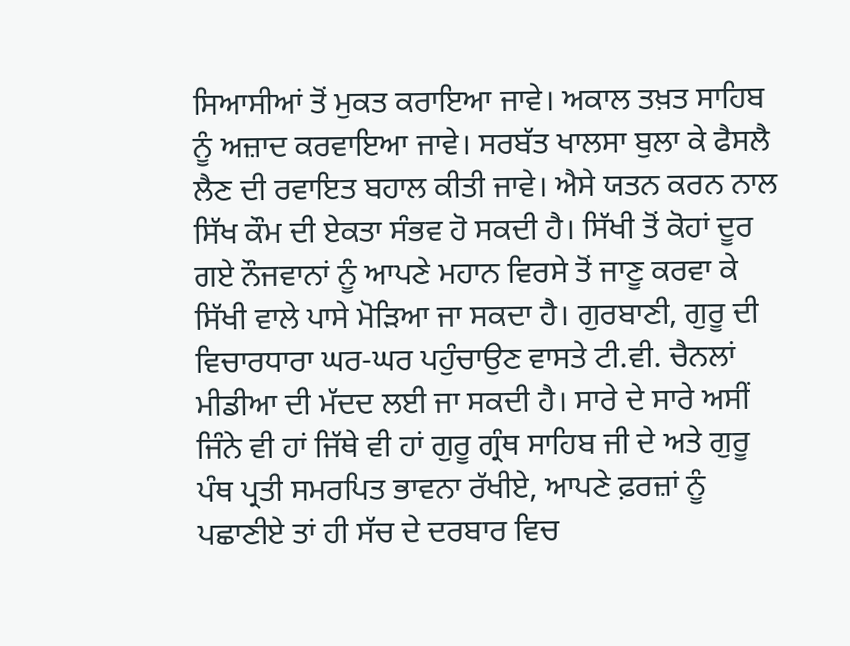ਸਿਆਸੀਆਂ ਤੋਂ ਮੁਕਤ ਕਰਾਇਆ ਜਾਵੇ। ਅਕਾਲ ਤਖ਼ਤ ਸਾਹਿਬ ਨੂੰ ਅਜ਼ਾਦ ਕਰਵਾਇਆ ਜਾਵੇ। ਸਰਬੱਤ ਖਾਲਸਾ ਬੁਲਾ ਕੇ ਫੈਸਲੈ ਲੈਣ ਦੀ ਰਵਾਇਤ ਬਹਾਲ ਕੀਤੀ ਜਾਵੇ। ਐਸੇ ਯਤਨ ਕਰਨ ਨਾਲ ਸਿੱਖ ਕੌਮ ਦੀ ਏਕਤਾ ਸੰਭਵ ਹੋ ਸਕਦੀ ਹੈ। ਸਿੱਖੀ ਤੋਂ ਕੋਹਾਂ ਦੂਰ ਗਏ ਨੌਜਵਾਨਾਂ ਨੂੰ ਆਪਣੇ ਮਹਾਨ ਵਿਰਸੇ ਤੋਂ ਜਾਣੂ ਕਰਵਾ ਕੇ ਸਿੱਖੀ ਵਾਲੇ ਪਾਸੇ ਮੋੜਿਆ ਜਾ ਸਕਦਾ ਹੈ। ਗੁਰਬਾਣੀ, ਗੁਰੂ ਦੀ ਵਿਚਾਰਧਾਰਾ ਘਰ-ਘਰ ਪਹੁੰਚਾਉਣ ਵਾਸਤੇ ਟੀ.ਵੀ. ਚੈਨਲਾਂ ਮੀਡੀਆ ਦੀ ਮੱਦਦ ਲਈ ਜਾ ਸਕਦੀ ਹੈ। ਸਾਰੇ ਦੇ ਸਾਰੇ ਅਸੀਂ ਜਿੰਨੇ ਵੀ ਹਾਂ ਜਿੱਥੇ ਵੀ ਹਾਂ ਗੁਰੂ ਗ੍ਰੰਥ ਸਾਹਿਬ ਜੀ ਦੇ ਅਤੇ ਗੁਰੂ ਪੰਥ ਪ੍ਰਤੀ ਸਮਰਪਿਤ ਭਾਵਨਾ ਰੱਖੀਏ, ਆਪਣੇ ਫ਼ਰਜ਼ਾਂ ਨੂੰ ਪਛਾਣੀਏ ਤਾਂ ਹੀ ਸੱਚ ਦੇ ਦਰਬਾਰ ਵਿਚ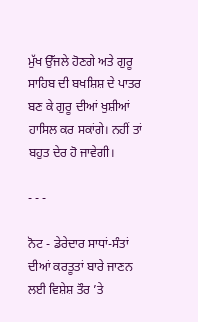ਮੁੱਖ ਉੱਜਲੇ ਹੋਣਗੇ ਅਤੇ ਗੁਰੂ ਸਾਹਿਬ ਦੀ ਬਖਸ਼ਿਸ਼ ਦੇ ਪਾਤਰ ਬਣ ਕੇ ਗੁਰੂ ਦੀਆਂ ਖੁਸ਼ੀਆਂ ਹਾਸਿਲ ਕਰ ਸਕਾਂਗੇ। ਨਹੀਂ ਤਾਂ ਬਹੁਤ ਦੇਰ ਹੋ ਜਾਵੇਗੀ।

- - -

ਨੋਟ - ਡੇਰੇਦਾਰ ਸਾਧਾਂ-ਸੰਤਾਂ ਦੀਆਂ ਕਰਤੂਤਾਂ ਬਾਰੇ ਜਾਣਨ ਲਈ ਵਿਸ਼ੇਸ਼ ਤੌਰ ’ਤੇ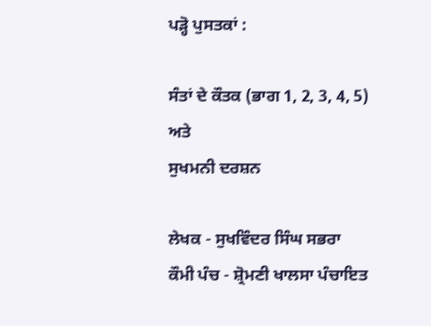ਪੜ੍ਹੋ ਪੁਸਤਕਾਂ :

ਸੰਤਾਂ ਦੇ ਕੌਤਕ (ਭਾਗ 1, 2, 3, 4, 5)
ਅਤੇ
ਸੁਖਮਨੀ ਦਰਸ਼ਨ

ਲੇਖਕ - ਸੁਖਵਿੰਦਰ ਸਿੰਘ ਸਭਰਾ
ਕੌਮੀ ਪੰਚ - ਸ਼੍ਰੋਮਣੀ ਖਾਲਸਾ ਪੰਚਾਇਤ